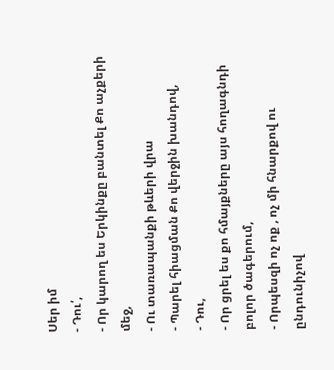Սեր իմ
- Դու՛,
- Որ կարող ես Երկինքը բանտել Քո աչքերի մեջ,
- Ու տառապանքի թևերի վրա
- Պարել հիացման Քո վերջին խանդով,
- Դու,
- Որ ցրել ես քո հմայքները այս հողագնդի բոլոր ծագերում,
- Որպեսզի ոչ ոք , ոչ մի հնարքով ու ընդունիչով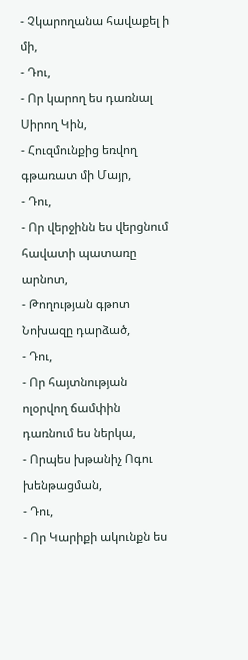- Չկարողանա հավաքել ի մի,
- Դու,
- Որ կարող ես դառնալ Սիրող Կին,
- Հուզմունքից եռվող գթառատ մի Մայր,
- Դու,
- Որ վերջինն ես վերցնում հավատի պատառը արնոտ,
- Թողության գթոտ Նոխազը դարձած,
- Դու,
- Որ հայտնության ոլօրվող ճամփին դառնում ես ներկա,
- Որպես խթանիչ Ոգու խենթացման,
- Դու,
- Որ Կարիքի ակունքն ես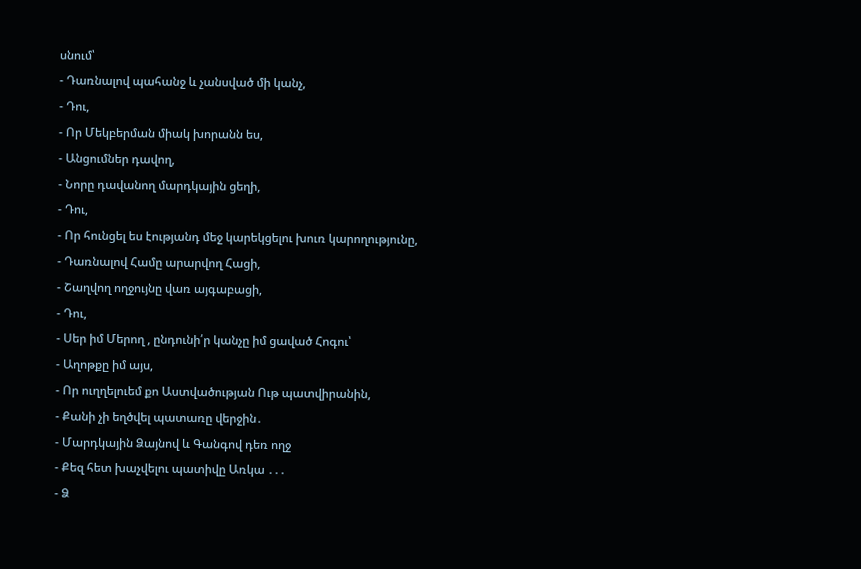սնում՝
- Դառնալով պահանջ և չանսված մի կանչ,
- Դու,
- Որ Մեկբերման միակ խորանն ես,
- Անցումներ դավող,
- Նորը դավանող մարդկային ցեղի,
- Դու,
- Որ հունցել ես էությանդ մեջ կարեկցելու խուռ կարողությունը,
- Դառնալով Համը արարվող Հացի,
- Շաղվող ողջույնը վառ այգաբացի,
- Դու,
- Սեր իմ Մերող , ընդունի՛ր կանչը իմ ցաված Հոգու՝
- Աղոթքը իմ այս,
- Որ ուղղելուեմ քո Աստվածության Ութ պատվիրանին,
- Քանի չի եղծվել պատառը վերջին․
- Մարդկային Ձայնով և Գանգով դեռ ողջ
- Քեզ հետ խաչվելու պատիվը Առկա ․․․
- Ձ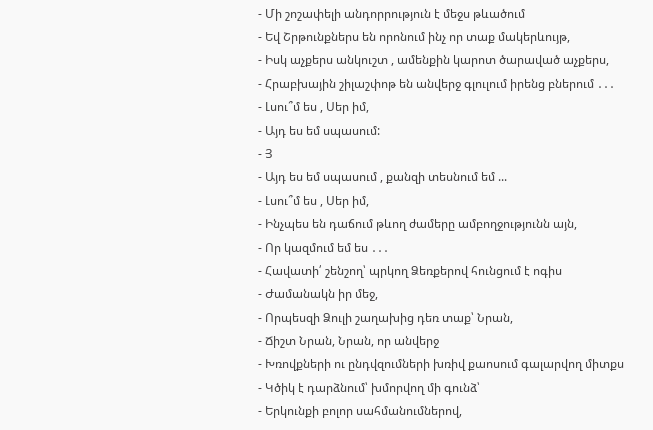- Մի շոշափելի անդորրություն է մեջս թևածում
- Եվ Շրթունքներս են որոնում ինչ որ տաք մակերևույթ,
- Իսկ աչքերս անկուշտ , ամենքին կարոտ ծարաված աչքերս,
- Հրաբխային շիլաշփոթ են անվերջ գլուլում իրենց բներում ․․․
- Լսու՞մ ես , Սեր իմ,
- Այդ ես եմ սպասում:
- Յ
- Այդ ես եմ սպասում , քանզի տեսնում եմ ...
- Լսու՞մ ես , Սեր իմ,
- Ինչպես են դաճում թևող ժամերը ամբողջությունն այն,
- Որ կազմում եմ ես ․․․
- Հավատի՛ շենշող՝ պրկող Ձեռքերով հունցում է ոգիս
- Ժամանակն իր մեջ,
- Որպեսզի Ձուլի շաղախից դեռ տաք՝ Նրան,
- Ճիշտ Նրան, Նրան, որ անվերջ
- Խռովքների ու ընդվզումների խռիվ քաոսում գալարվող միտքս
- Կծիկ է դարձնում՝ խմորվող մի գունձ՝
- Երկունքի բոլոր սահմանումներով,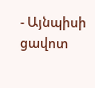- Այնպիսի ցավոտ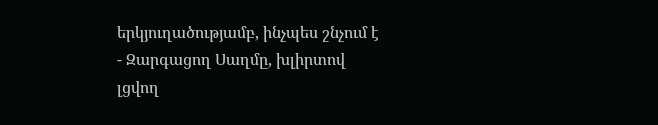երկյուղածությամբ, ինչպես շնչում է
- Զարգացող Սաղմը, խլիրտով լցվող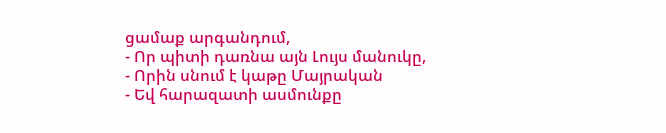ցամաք արգանդում,
- Որ պիտի դառնա այն Լույս մանուկը,
- Որին սնում է կաթը Մայրական
- Եվ հարազատի ասմունքը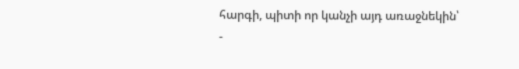հարգի, պիտի որ կանչի այդ առաջնեկին՝
-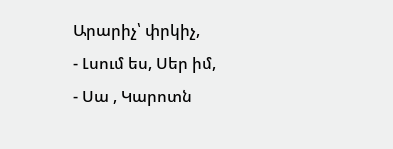Արարիչ՝ փրկիչ,
- Լսում ես, Սեր իմ,
- Սա , Կարոտն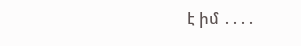է իմ ․․․․